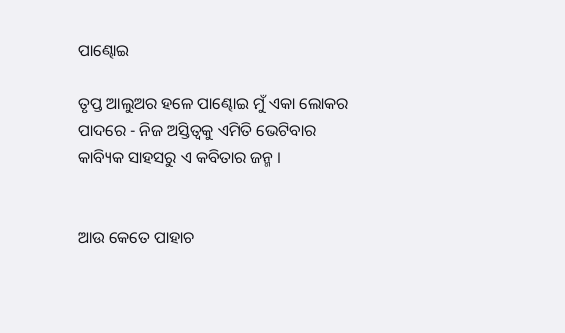ପାଣ୍ଢୋଇ

ତୃପ୍ତ ଆଲୁଅର ହଳେ ପାଣ୍ଢୋଇ ମୁଁ ଏକା ଲୋକର ପାଦରେ - ନିଜ ଅସ୍ତିତ୍ଵକୁ ଏମିତି ଭେଟିବାର କାବ୍ୟିକ ସାହସରୁ ଏ କବିତାର ଜନ୍ମ ।


ଆଉ କେତେ ପାହାଚ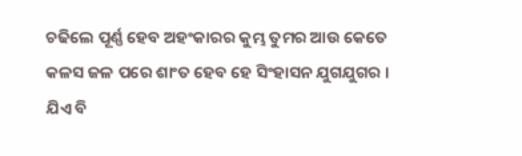ଚଢିଲେ ପୂର୍ଣ୍ଣ ହେବ ଅହଂକାରର କୁମ୍ଭ ତୁମର ଆଉ କେତେ କଳସ ଜଳ ପରେ ଶାଂତ ହେବ ହେ ସିଂହାସନ ଯୁଗଯୁଗର । ଯିଏ ବି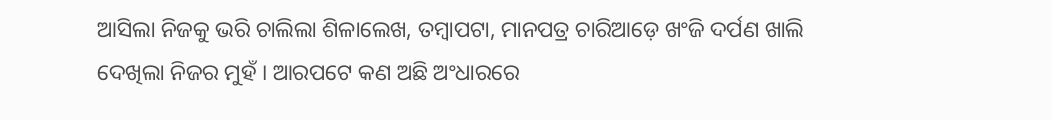ଆସିଲା ନିଜକୁ ଭରି ଚାଲିଲା ଶିଳାଲେଖ, ତମ୍ବାପଟା, ମାନପତ୍ର ଚାରିଆଡ଼େ ଖଂଜି ଦର୍ପଣ ଖାଲି ଦେଖିଲା ନିଜର ମୁହଁ । ଆରପଟେ କଣ ଅଛି ଅଂଧାରରେ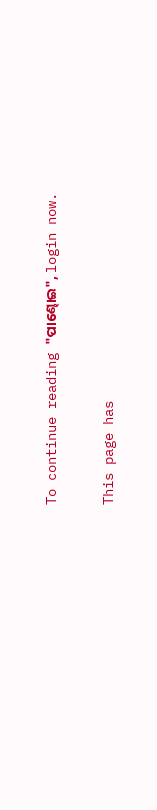To continue reading "ପାଣ୍ଢୋଇ", login now.

This page has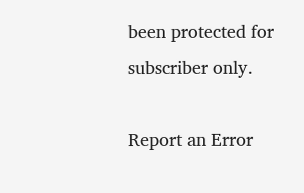been protected for subscriber only.

Report an Error